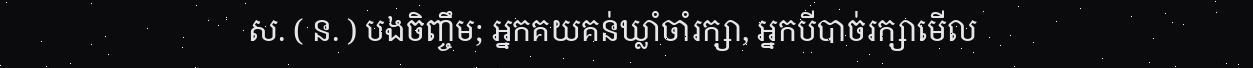ស. ( ន. ) បងចិញ្ចឹម; អ្នកគយគន់ឃ្លាំចាំរក្សា, អ្នកបីបាច់រក្សាមើល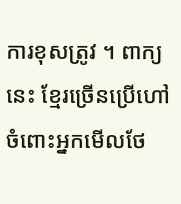ការខុសត្រូវ ។ ពាក្យនេះ ខ្មែរច្រើនប្រើហៅចំពោះអ្នកមើលថែ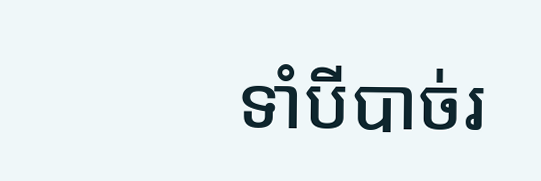ទាំបីបាច់រ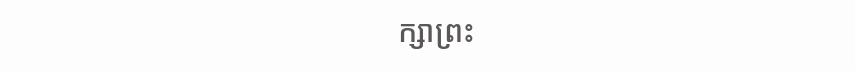ក្សាព្រះ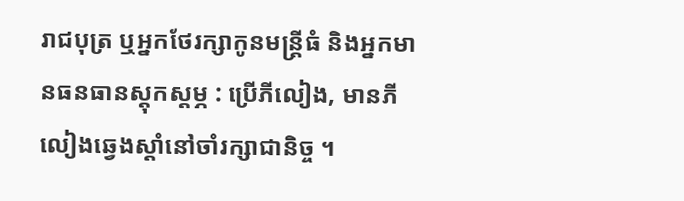រាជបុត្រ ឬអ្នកថែរក្សាកូនមន្ត្រីធំ និងអ្នកមានធនធានស្ដុកស្ដម្ភ : ប្រើភីលៀង, មានភីលៀងឆ្វេងស្ដាំនៅចាំរក្សាជានិច្ច ។